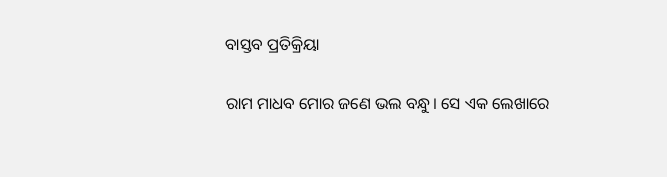ବାସ୍ତବ ପ୍ରତିକ୍ରିୟା

ରାମ ମାଧବ ମୋର ଜଣେ ଭଲ ବନ୍ଧୁ। ସେ ଏକ ଲେଖାରେ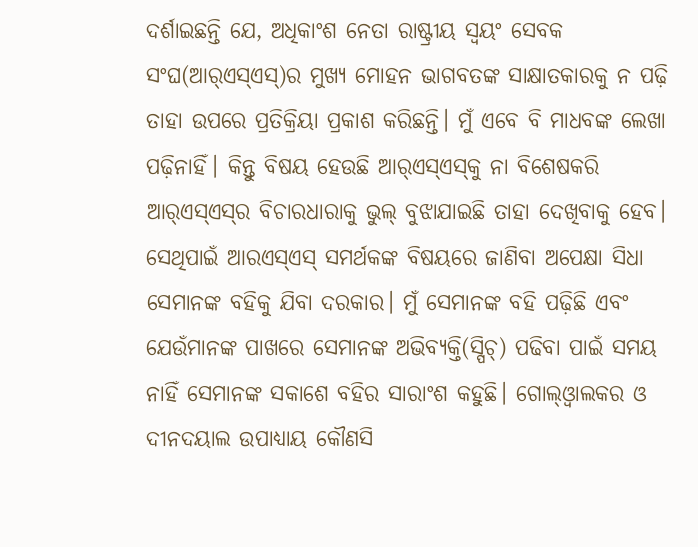ଦର୍ଶାଇଛନ୍ତି ଯେ, ଅଧିକାଂଶ ନେତା ରାଷ୍ଟ୍ରୀୟ ସ୍ବୟଂ ସେବକ ସଂଘ(ଆର୍‌ଏସ୍‌ଏସ୍‌)ର ମୁଖ୍ୟ ମୋହନ ଭାଗବତଙ୍କ ସାକ୍ଷାତକାରକୁ ନ ପଢ଼ି ତାହା ଉପରେ ପ୍ରତିକ୍ରିୟା ପ୍ରକାଶ କରିଛନ୍ତି। ମୁଁ ଏବେ ବି ମାଧବଙ୍କ ଲେଖା ପଢ଼ିନାହିଁ। କିନ୍ତୁ ବିଷୟ ହେଉଛି ଆର୍‌ଏସ୍‌ଏସ୍‌କୁ ନା ବିଶେଷକରି ଆର୍‌ଏସ୍‌ଏସ୍‌ର ବିଚାରଧାରାକୁ ଭୁଲ୍‌ ବୁଝାଯାଇଛି ତାହା ଦେଖିବାକୁ ହେବ। ସେଥିପାଇଁ ଆରଏସ୍‌ଏସ୍‌ ସମର୍ଥକଙ୍କ ବିଷୟରେ ଜାଣିବା ଅପେକ୍ଷା ସିଧା ସେମାନଙ୍କ ବହିକୁ ଯିବା ଦରକାର। ମୁଁ ସେମାନଙ୍କ ବହି ପଢ଼ିଛି ଏବଂ ଯେଉଁମାନଙ୍କ ପାଖରେ ସେମାନଙ୍କ ଅଭିବ୍ୟକ୍ତି(ସ୍ପିଚ୍‌) ପଢିବା ପାଇଁ ସମୟ ନାହିଁ ସେମାନଙ୍କ ସକାଶେ ବହିର ସାରାଂଶ କହୁଛି। ଗୋଲ୍‌ଓ୍ବାଲକର ଓ ଦୀନଦୟାଲ ଉପାଧ୍ୟାୟ କୌଣସି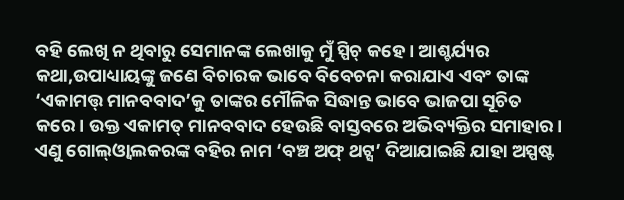ବହି ଲେଖି ନ ଥିବାରୁ ସେମାନଙ୍କ ଲେଖାକୁ ମୁଁ ସ୍ପିଚ୍‌ କହେ। ଆଶ୍ଚର୍ଯ୍ୟର କଥା,ଉପାଧ୍ୟାୟଙ୍କୁ ଜଣେ ବିଚାରକ ଭାବେ ବିବେଚନା କରାଯାଏ ଏବଂ ତାଙ୍କ ‘ଏକାମତ୍ତ୍ ମାନବବାଦ’କୁ ତାଙ୍କର ମୌଳିକ ସିଦ୍ଧାନ୍ତ ଭାବେ ଭାଜପା ସୂଚିତ କରେ। ଉକ୍ତ ଏକାମତ୍ ମାନବବାଦ ହେଉଛି ବାସ୍ତବରେ ଅଭିବ୍ୟକ୍ତିର ସମାହାର। ଏଣୁ ଗୋଲ୍‌ଓ୍ବାଲକରଙ୍କ ବହିର ନାମ ‘ବଞ୍ଚ ଅଫ୍‌ ଥଟ୍ସ’ ଦିଆଯାଇଛି ଯାହା ଅସ୍ପଷ୍ଟ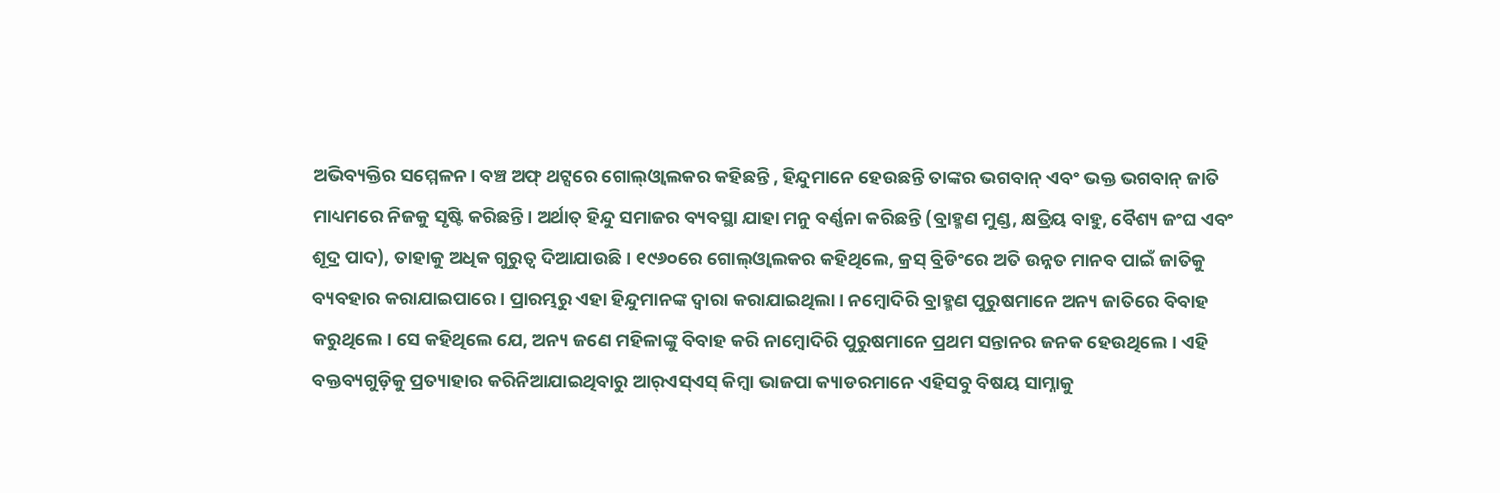ଅଭିବ୍ୟକ୍ତିର ସମ୍ମେଳନ। ବଞ୍ଚ ଅଫ୍‌ ଥଟ୍ସରେ ଗୋଲ୍‌ଓ୍ବାଲକର କହିଛନ୍ତି , ହିନ୍ଦୁମାନେ ହେଉଛନ୍ତି ତାଙ୍କର ଭଗବାନ୍‌ ଏବଂ ଭକ୍ତ ଭଗବାନ୍‌ ଜାତି ମାଧ୍ୟମରେ ନିଜକୁ ସୃଷ୍ଟି କରିଛନ୍ତି। ଅର୍ଥାତ୍‌ ହିନ୍ଦୁ ସମାଜର ବ୍ୟବସ୍ଥା ଯାହା ମନୁ ବର୍ଣ୍ଣନା କରିଛନ୍ତି (ବ୍ରାହ୍ମଣ ମୁଣ୍ଡ, କ୍ଷତ୍ରିୟ ବାହୁ, ବୈଶ୍ୟ ଜଂଘ ଏବଂ ଶୂଦ୍ର ପାଦ), ତାହାକୁ ଅଧିକ ଗୁରୁତ୍ୱ ଦିଆଯାଉଛି। ୧୯୬୦ରେ ଗୋଲ୍‌ଓ୍ବାଲକର କହିଥିଲେ, କ୍ରସ୍‌ ବ୍ରିଡିଂରେ ଅତି ଉନ୍ନତ ମାନବ ପାଇଁ ଜାତିକୁ ବ୍ୟବହାର କରାଯାଇପାରେ। ପ୍ରାରମ୍ଭରୁ ଏହା ହିନ୍ଦୁମାନଙ୍କ ଦ୍ୱାରା କରାଯାଇଥିଲା। ନମ୍ବୋଦିରି ବ୍ରାହ୍ମଣ ପୁରୁଷମାନେ ଅନ୍ୟ ଜାତିରେ ବିବାହ କରୁଥିଲେ। ସେ କହିଥିଲେ ଯେ, ଅନ୍ୟ ଜଣେ ମହିଳାଙ୍କୁ ବିବାହ କରି ନାମ୍ବୋଦିରି ପୁରୁଷମାନେ ପ୍ରଥମ ସନ୍ତାନର ଜନକ ହେଉଥିଲେ। ଏହି ବକ୍ତବ୍ୟଗୁଡ଼ିକୁ ପ୍ରତ୍ୟାହାର କରିନିଆଯାଇଥିବାରୁ ଆର୍‌ଏସ୍‌ଏସ୍‌ କିମ୍ବା ଭାଜପା କ୍ୟାଡରମାନେ ଏହିସବୁ ବିଷୟ ସାମ୍ନାକୁ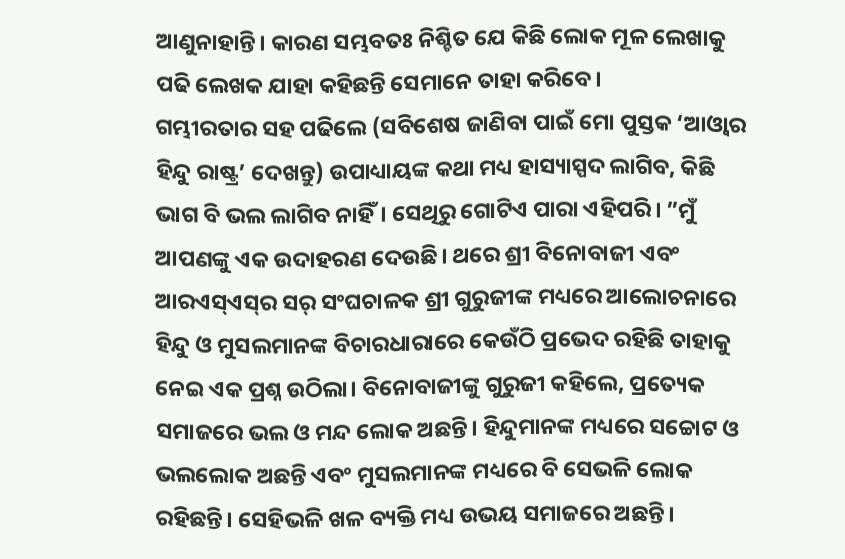ଆଣୁନାହାନ୍ତି। କାରଣ ସମ୍ଭବତଃ ନିଶ୍ଚିତ ଯେ କିଛି ଲୋକ ମୂଳ ଲେଖାକୁ ପଢି ଲେଖକ ଯାହା କହିଛନ୍ତି ସେମାନେ ତାହା କରିବେ।
ଗମ୍ଭୀରତାର ସହ ପଢିଲେ (ସବିଶେଷ ଜାଣିବା ପାଇଁ ମୋ ପୁସ୍ତକ ‘ଆଓ୍ବାର ହିନ୍ଦୁ ରାଷ୍ଟ୍ର’ ଦେଖନ୍ତୁ) ଉପାଧ୍ୟାୟଙ୍କ କଥା ମଧ୍ୟ ହାସ୍ୟାସ୍ପଦ ଲାଗିବ, କିଛି ଭାଗ ବି ଭଲ ଲାଗିବ ନାହିଁ। ସେଥିରୁ ଗୋଟିଏ ପାରା ଏହିପରି। ”ମୁଁ ଆପଣଙ୍କୁ ଏକ ଉଦାହରଣ ଦେଉଛି। ଥରେ ଶ୍ରୀ ବିନୋବାଜୀ ଏବଂ ଆରଏସ୍‌ଏସ୍‌ର ସର୍‌ ସଂଘଚାଳକ ଶ୍ରୀ ଗୁରୁଜୀଙ୍କ ମଧ୍ୟରେ ଆଲୋଚନାରେ ହିନ୍ଦୁ ଓ ମୁସଲମାନଙ୍କ ବିଚାରଧାରାରେ କେଉଁଠି ପ୍ରଭେଦ ରହିଛି ତାହାକୁ ନେଇ ଏକ ପ୍ରଶ୍ନ ଉଠିଲା। ବିନୋବାଜୀଙ୍କୁ ଗୁରୁଜୀ କହିଲେ, ପ୍ରତ୍ୟେକ ସମାଜରେ ଭଲ ଓ ମନ୍ଦ ଲୋକ ଅଛନ୍ତି। ହିନ୍ଦୁମାନଙ୍କ ମଧ୍ୟରେ ସଚ୍ଚୋଟ ଓ ଭଲଲୋକ ଅଛନ୍ତି ଏବଂ ମୁସଲମାନଙ୍କ ମଧ୍ୟରେ ବି ସେଭଳି ଲୋକ ରହିଛନ୍ତି। ସେହିଭଳି ଖଳ ବ୍ୟକ୍ତି ମଧ୍ୟ ଉଭୟ ସମାଜରେ ଅଛନ୍ତି।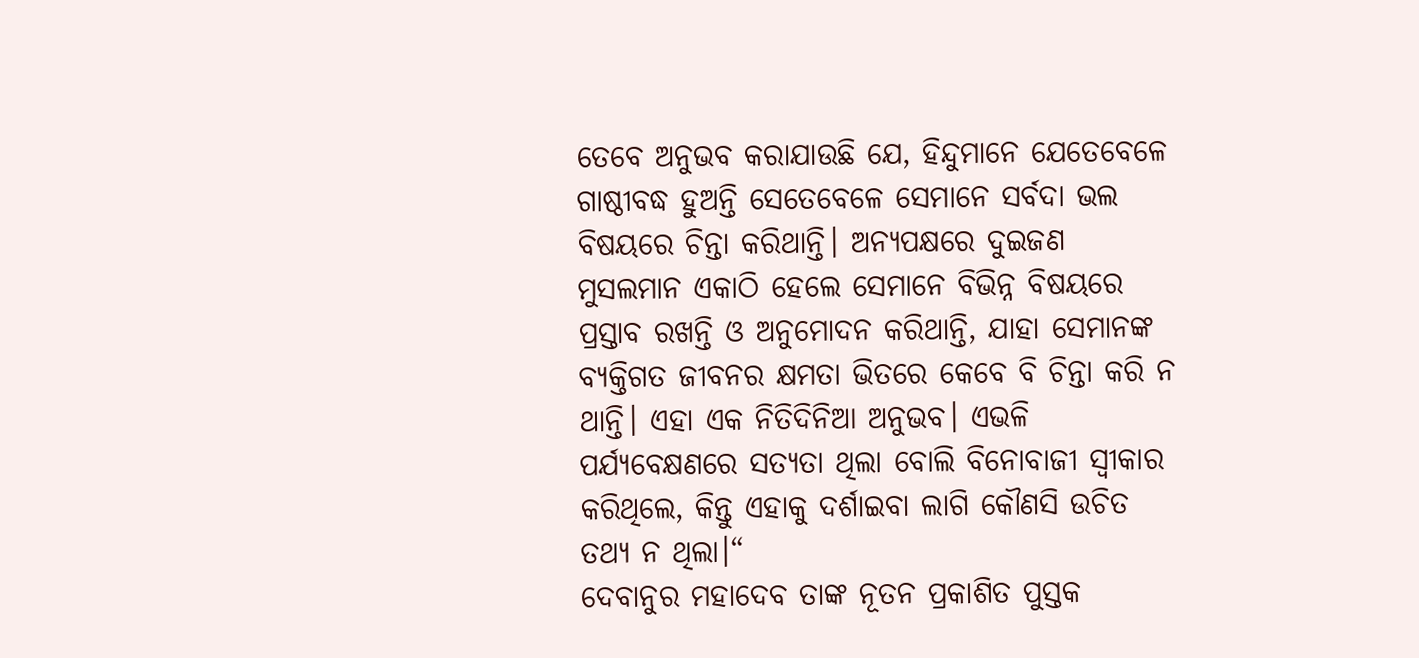ତେବେ ଅନୁଭବ କରାଯାଉଛି ଯେ, ହିନ୍ଦୁମାନେ ଯେତେବେଳେ ଗାଷ୍ଠୀବଦ୍ଧ ହୁଅନ୍ତି ସେତେବେଳେ ସେମାନେ ସର୍ବଦା ଭଲ ବିଷୟରେ ଚିନ୍ତା କରିଥାନ୍ତି। ଅନ୍ୟପକ୍ଷରେ ଦୁଇଜଣ ମୁସଲମାନ ଏକାଠି ହେଲେ ସେମାନେ ବିଭିନ୍ନ ବିଷୟରେ ପ୍ରସ୍ତାବ ରଖନ୍ତି ଓ ଅନୁମୋଦନ କରିଥାନ୍ତି, ଯାହା ସେମାନଙ୍କ ବ୍ୟକ୍ତିଗତ ଜୀବନର କ୍ଷମତା ଭିତରେ କେବେ ବି ଚିନ୍ତା କରି ନ ଥାନ୍ତି। ଏହା ଏକ ନିତିଦିନିଆ ଅନୁଭବ। ଏଭଳି ପର୍ଯ୍ୟବେକ୍ଷଣରେ ସତ୍ୟତା ଥିଲା ବୋଲି ବିନୋବାଜୀ ସ୍ବୀକାର କରିଥିଲେ, କିନ୍ତୁ ଏହାକୁ ଦର୍ଶାଇବା ଲାଗି କୌଣସି ଉଚିତ ତଥ୍ୟ ନ ଥିଲା।“
ଦେବାନୁର ମହାଦେବ ତାଙ୍କ ନୂତନ ପ୍ରକାଶିତ ପୁସ୍ତକ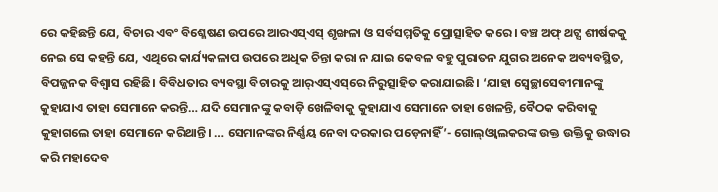ରେ କହିଛନ୍ତି ଯେ, ବିଚାର ଏବଂ ବିଶ୍ଳେଷଣ ଉପରେ ଆରଏସ୍‌ଏସ୍‌ ଶୃଙ୍ଖଳା ଓ ସର୍ବସମ୍ମତିକୁ ପ୍ରୋତ୍ସାହିତ କରେ। ବଞ୍ଚ ଅଫ୍‌ ଥଟ୍ସ ଶୀର୍ଷକକୁ ନେଇ ସେ କହନ୍ତି ଯେ, ଏଥିରେ କାର୍ଯ୍ୟକଳାପ ଉପରେ ଅଧିକ ଚିନ୍ତା କରା ନ ଯାଇ କେବଳ ବହୁ ପୁରାତନ ଯୁଗର ଅନେକ ଅବ୍ୟବସ୍ଥିତ, ବିପଜ୍ଜନକ ବିଶ୍ୱାସ ରହିଛି। ବିବିଧତାର ବ୍ୟବସ୍ଥା ବିଚାରକୁ ଆର୍‌ଏସ୍‌ଏସ୍‌ରେ ନିରୁତ୍ସାହିତ କରାଯାଇଛି। ‘ଯାହା ସ୍ବେଚ୍ଛାସେବୀମାନଙ୍କୁ କୁହାଯାଏ ତାହା ସେମାନେ କରନ୍ତି… ଯଦି ସେମାନଙ୍କୁ କବାଡ଼ି ଖେଳିବାକୁ କୁହାଯାଏ ସେମାନେ ତାହା ଖେଳନ୍ତି, ବୈଠକ କରିବାକୁ କୁହାଗଲେ ତାହା ସେମାନେ କରିଥାନ୍ତି। … ସେମାନଙ୍କର ନିର୍ଣ୍ଣୟ ନେବା ଦରକାର ପଡ଼େନାହିଁ’- ଗୋଲ୍‌ଓ୍ବାଲକରଙ୍କ ଉକ୍ତ ଉକ୍ତିକୁ ଉଦ୍ଧାର କରି ମହାଦେବ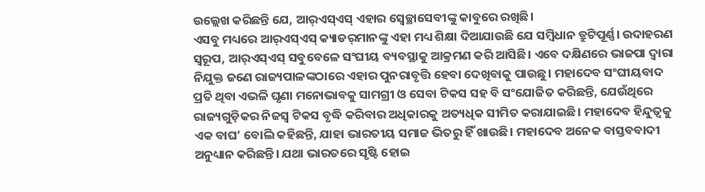ଉଲ୍ଲେଖ କରିଛନ୍ତି ଯେ, ଆର୍‌ଏସ୍‌ଏସ୍‌ ଏହାର ସ୍ବେଚ୍ଛାସେବୀଙ୍କୁ କାବୁରେ ରଖିଛି।
ଏସବୁ ମଧ୍ୟରେ ଆର୍‌ଏସ୍‌ଏସ୍‌ କ୍ୟାଡର୍‌ମାନଙ୍କୁ ଏହା ମଧ୍ୟ ଶିକ୍ଷା ଦିଆଯାଉଛି ଯେ ସମ୍ବିଧାନ ତ୍ରୁଟିପୂର୍ଣ୍ଣ। ଉଦାହରଣ ସ୍ବରୂପ, ଆର୍‌ଏସ୍‌ଏସ୍‌ ସବୁବେଳେ ସଂଘୀୟ ବ୍ୟବସ୍ଥାକୁ ଆକ୍ରମଣ କରି ଆସିଛି। ଏବେ ଦକ୍ଷିଣରେ ଭାଜପା ଦ୍ୱାରା ନିଯୁକ୍ତ ଜଣେ ରାଜ୍ୟପାଳଙ୍କଠାରେ ଏହାର ପୁନରାବୃତ୍ତି ହେବା ଦେଖିବାକୁ ପାଉଛୁ। ମହାଦେବ ସଂଘୀୟବାଦ ପ୍ରତି ଥିବା ଏଭଳି ଘୃଣା ମନୋଭାବକୁ ସାମଗ୍ରୀ ଓ ସେବା ଟିକସ ସହ ବି ସଂଯୋଜିତ କରିଛନ୍ତି, ଯେଉଁଥିରେ ରାଜ୍ୟଗୁଡ଼ିକର ନିଜସ୍ବ ଟିକସ ବୃଦ୍ଧି କରିବାର ଅଧିକାରକୁ ଅତ୍ୟଧିକ ସୀମିତ କରାଯାଇଛି। ମହାଦେବ ହିନ୍ଦୁତ୍ୱକୁ ଏକ ବାଘ’ ବୋଲି କହିଛନ୍ତି, ଯାହା ଭାରତୀୟ ସମାଜ ଭିତରୁ ହିଁ ଖାଉଛି। ମହାଦେବ ଅନେକ ବାସ୍ତବବାଦୀ ଅନୁଧ୍ୟାନ କରିଛନ୍ତି। ଯଥା ଭାରତରେ ସୃଷ୍ଟି ହୋଇ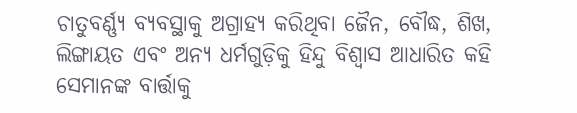ଚାତୁବର୍ଣ୍ଣ୍ୟ ବ୍ୟବସ୍ଥାକୁ ଅଗ୍ରାହ୍ୟ କରିଥିବା ଜୈନ, ବୌଦ୍ଧ, ଶିଖ, ଲିଙ୍ଗାୟତ ଏବଂ ଅନ୍ୟ ଧର୍ମଗୁଡ଼ିକୁ ହିନ୍ଦୁ ବିଶ୍ୱାସ ଆଧାରିତ କହି ସେମାନଙ୍କ ବାର୍ତ୍ତାକୁ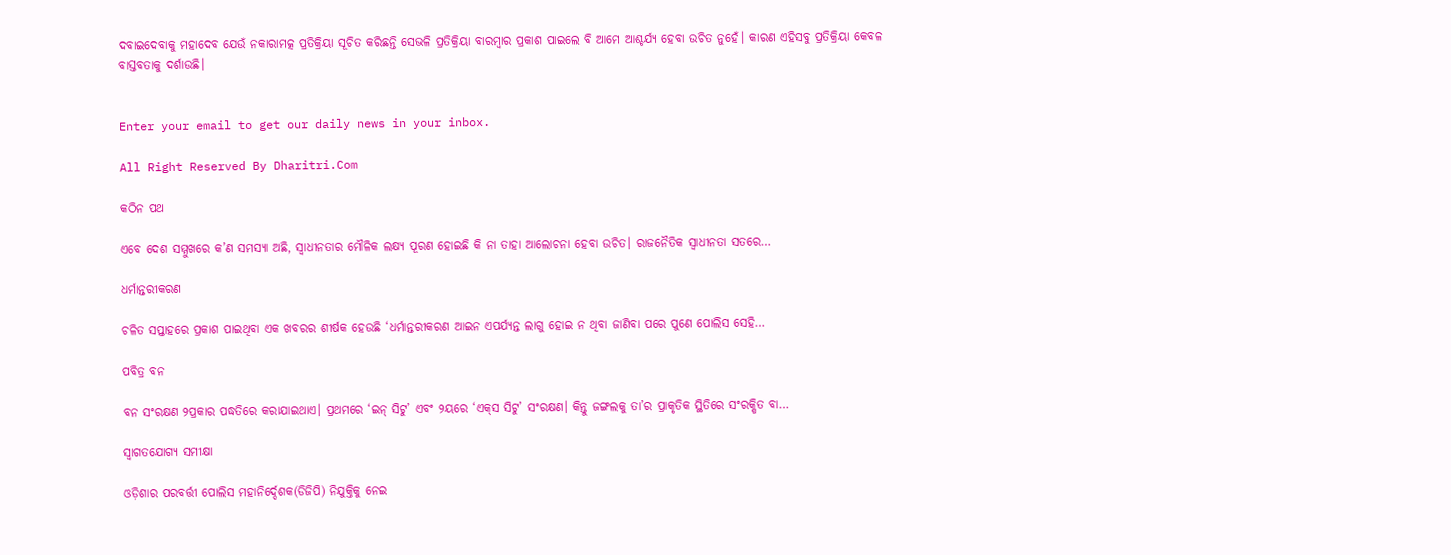ଦବାଇଦେବାକୁ ମହାଦେବ ଯେଉଁ ନକାରାମତ୍କ ପ୍ରତିକ୍ରିୟା ସୂଚିତ କରିଛନ୍ତି ସେଭଳି ପ୍ରତିକ୍ରିୟା ବାରମ୍ବାର ପ୍ରକାଶ ପାଇଲେ ବି ଆମେ ଆଶ୍ଚର୍ଯ୍ୟ ହେବା ଉଚିତ ନୁହେଁ। କାରଣ ଏହିସବୁ ପ୍ରତିକ୍ରିୟା କେବଳ ବାସ୍ତବତାକୁ ଦର୍ଶାଉଛି।


Enter your email to get our daily news in your inbox.

All Right Reserved By Dharitri.Com

କଠିନ ପଥ

ଏବେ ଦେଶ ସମ୍ମୁଖରେ କ’ଣ ସମସ୍ୟା ଅଛି, ସ୍ୱାଧୀନତାର ମୌଳିକ ଲକ୍ଷ୍ୟ ପୂରଣ ହୋଇଛି କି ନା ତାହା ଆଲୋଚନା ହେବା ଉଚିତ। ରାଜନୈତିକ ସ୍ୱାଧୀନତା ସତରେ…

ଧର୍ମାନ୍ତରୀକରଣ

ଚଳିତ ସପ୍ତାହରେ ପ୍ରକାଶ ପାଇଥିବା ଏକ ଖବରର ଶୀର୍ଷକ ହେଉଛି ‘ଧର୍ମାନ୍ତରୀକରଣ ଆଇନ ଏପର୍ଯ୍ୟନ୍ତ ଲାଗୁ ହୋଇ ନ ଥିବା ଜାଣିବା ପରେ ପୁଣେ ପୋଲିସ ସେହି…

ପବିତ୍ର ବନ

ବନ ସଂରକ୍ଷଣ ୨ପ୍ରକାର ପଦ୍ଧତିରେ କରାଯାଇଥାଏ। ପ୍ରଥମରେ ‘ଇନ୍‌ ସିଟୁ’ ଏବଂ ୨ୟରେ ‘ଏକ୍‌ସ ସିଟୁ’ ସଂରକ୍ଷଣ। କିନ୍ତୁ ଜଙ୍ଗଲକୁ ତା’ର ପ୍ରାକୃତିକ ସ୍ଥିତିରେ ସଂରକ୍ଷିତ ବା…

ସ୍ବାଗତଯୋଗ୍ୟ ସମୀକ୍ଷା

ଓଡ଼ିଶାର ପରବର୍ତ୍ତୀ ପୋଲିସ ମହାନିର୍ଦ୍ଦେଶକ(ଡିଜିପି) ନିଯୁକ୍ତିକୁ ନେଇ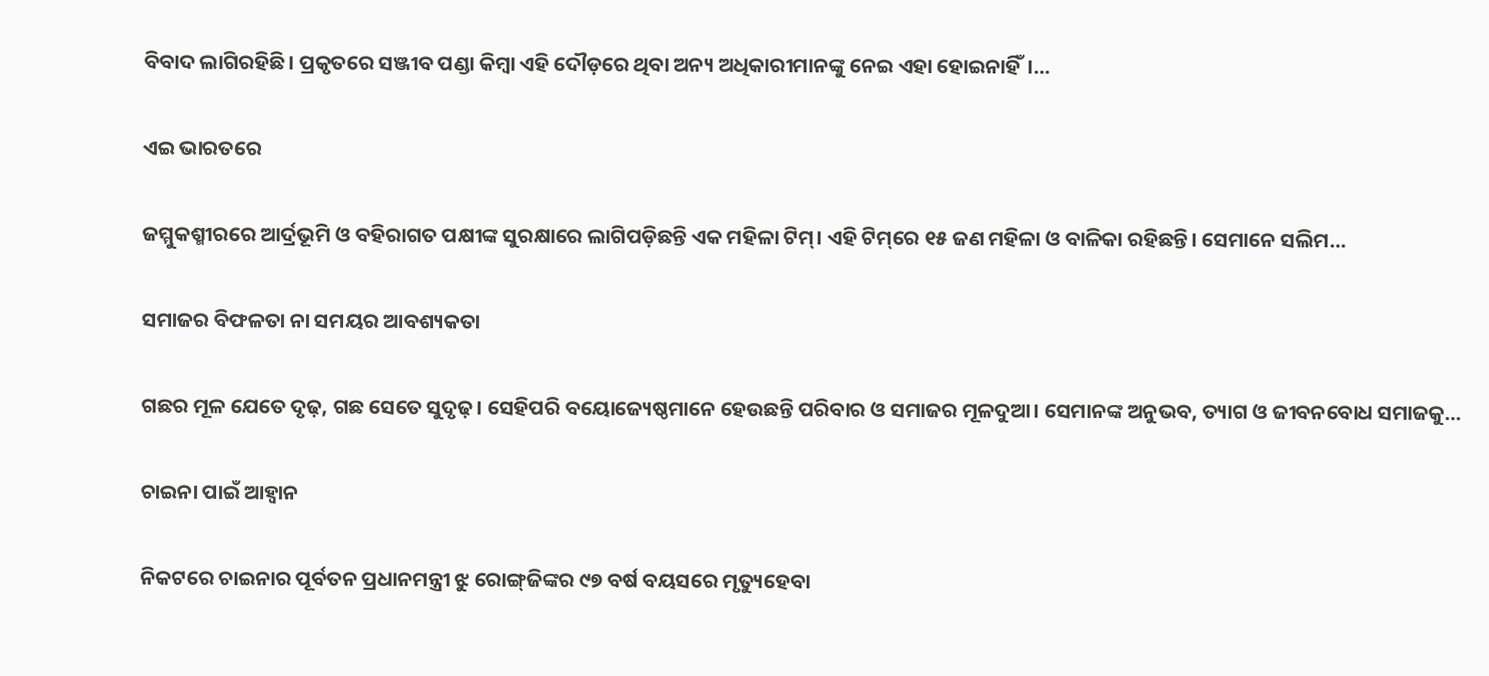ବିବାଦ ଲାଗିରହିଛି। ପ୍ରକୃତରେ ସଞ୍ଜୀବ ପଣ୍ଡା କିମ୍ବା ଏହି ଦୌଡ଼ରେ ଥିବା ଅନ୍ୟ ଅଧିକାରୀମାନଙ୍କୁ ନେଇ ଏହା ହୋଇନାହିଁ।…

ଏଇ ଭାରତରେ

ଜମ୍ମୁକଶ୍ମୀରରେ ଆର୍ଦ୍ରଭୂମି ଓ ବହିରାଗତ ପକ୍ଷୀଙ୍କ ସୁରକ୍ଷାରେ ଲାଗିପଡ଼ିଛନ୍ତି ଏକ ମହିଳା ଟିମ୍‌। ଏହି ଟିମ୍‌ରେ ୧୫ ଜଣ ମହିଳା ଓ ବାଳିକା ରହିଛନ୍ତି। ସେମାନେ ସଲିମ…

ସମାଜର ବିଫଳତା ନା ସମୟର ଆବଶ୍ୟକତା

ଗଛର ମୂଳ ଯେତେ ଦୃଢ଼, ଗଛ ସେତେ ସୁଦୃଢ଼। ସେହିପରି ବୟୋଜ୍ୟେଷ୍ଠମାନେ ହେଉଛନ୍ତି ପରିବାର ଓ ସମାଜର ମୂଳଦୁଆ। ସେମାନଙ୍କ ଅନୁଭବ, ତ୍ୟାଗ ଓ ଜୀବନବୋଧ ସମାଜକୁ…

ଚାଇନା ପାଇଁ ଆହ୍ବାନ

ନିକଟରେ ଚାଇନାର ପୂର୍ବତନ ପ୍ରଧାନମନ୍ତ୍ରୀ ଝୁ ରୋଙ୍ଗ୍‌ଜିଙ୍କର ୯୭ ବର୍ଷ ବୟସରେ ମୃତ୍ୟୁହେବା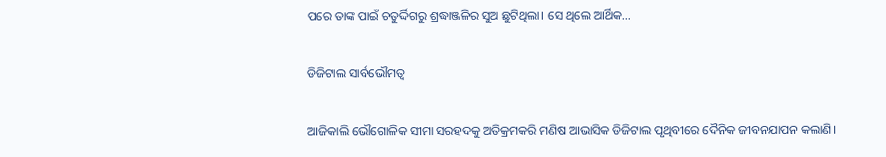ପରେ ତାଙ୍କ ପାଇଁ ଚତୁର୍ଦ୍ଦିଗରୁ ଶ୍ରଦ୍ଧାଞ୍ଜଳିର ସୁଅ ଛୁଟିଥିଲା। ସେ ଥିଲେ ଆର୍ଥିକ…

ଡିଜିଟାଲ ସାର୍ବଭୌମତ୍ୱ

ଆଜିକାଲି ଭୌଗୋଳିକ ସୀମା ସରହଦକୁ ଅତିକ୍ରମକରି ମଣିଷ ଆଭାସିକ ଡିଜିଟାଲ ପୃଥିବୀରେ ଦୈନିକ ଜୀବନଯାପନ କଲାଣି।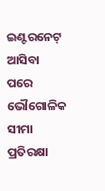ଇଣ୍ଟରନେଟ୍‌ ଆସିବା ପରେ ଭୌଗୋଳିକ ସୀମା ପ୍ରତିରକ୍ଷା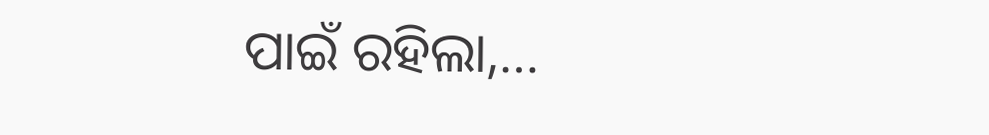ପାଇଁ ରହିଲା,…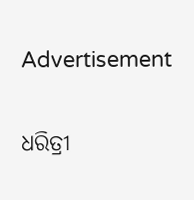Advertisement

ଧରିତ୍ରୀ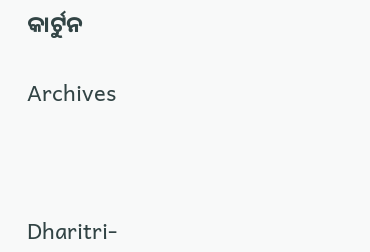କାର୍ଟୁନ

Archives



Dharitri-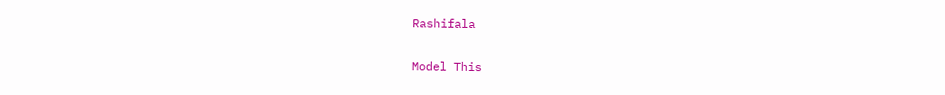Rashifala

Model This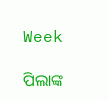Week

ପିଲାଙ୍କ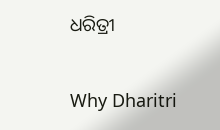ଧରିତ୍ରୀ

Why Dharitri